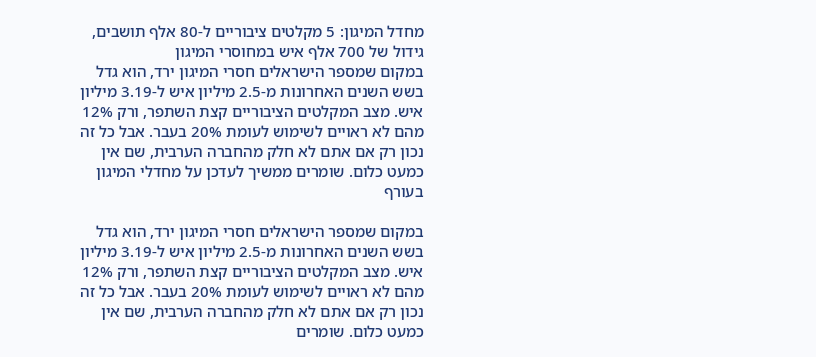מחדל המיגון: 5 מקלטים ציבוריים ל-80 אלף תושבים, גידול של 700 אלף איש במחוסרי המיגון
במקום שמספר הישראלים חסרי המיגון ירד, הוא גדל בשש השנים האחרונות מ-2.5 מיליון איש ל-3.19 מיליון איש. מצב המקלטים הציבוריים קצת השתפר, ורק 12% מהם לא ראויים לשימוש לעומת 20% בעבר. אבל כל זה נכון רק אם אתם לא חלק מהחברה הערבית, שם אין כמעט כלום. שומרים ממשיך לעדכן על מחדלי המיגון בעורף

במקום שמספר הישראלים חסרי המיגון ירד, הוא גדל בשש השנים האחרונות מ-2.5 מיליון איש ל-3.19 מיליון איש. מצב המקלטים הציבוריים קצת השתפר, ורק 12% מהם לא ראויים לשימוש לעומת 20% בעבר. אבל כל זה נכון רק אם אתם לא חלק מהחברה הערבית, שם אין כמעט כלום. שומרים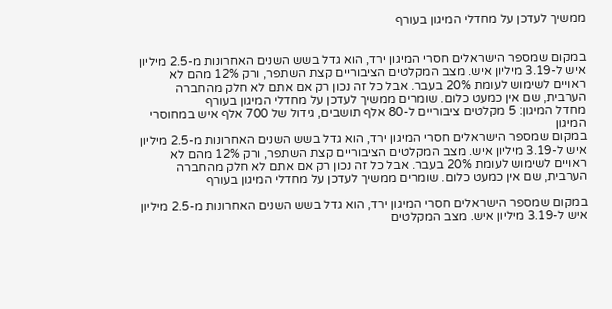ממשיך לעדכן על מחדלי המיגון בעורף


במקום שמספר הישראלים חסרי המיגון ירד, הוא גדל בשש השנים האחרונות מ-2.5 מיליון איש ל-3.19 מיליון איש. מצב המקלטים הציבוריים קצת השתפר, ורק 12% מהם לא ראויים לשימוש לעומת 20% בעבר. אבל כל זה נכון רק אם אתם לא חלק מהחברה הערבית, שם אין כמעט כלום. שומרים ממשיך לעדכן על מחדלי המיגון בעורף
מחדל המיגון: 5 מקלטים ציבוריים ל-80 אלף תושבים, גידול של 700 אלף איש במחוסרי המיגון
במקום שמספר הישראלים חסרי המיגון ירד, הוא גדל בשש השנים האחרונות מ-2.5 מיליון איש ל-3.19 מיליון איש. מצב המקלטים הציבוריים קצת השתפר, ורק 12% מהם לא ראויים לשימוש לעומת 20% בעבר. אבל כל זה נכון רק אם אתם לא חלק מהחברה הערבית, שם אין כמעט כלום. שומרים ממשיך לעדכן על מחדלי המיגון בעורף

במקום שמספר הישראלים חסרי המיגון ירד, הוא גדל בשש השנים האחרונות מ-2.5 מיליון איש ל-3.19 מיליון איש. מצב המקלטים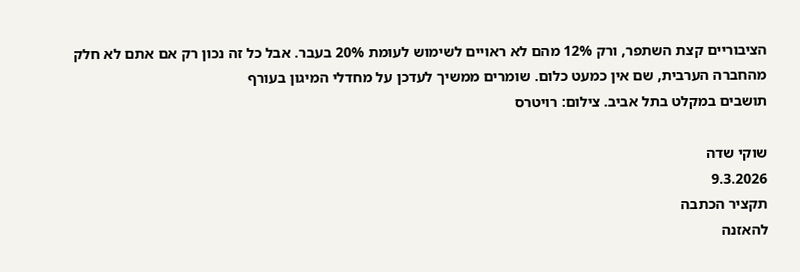הציבוריים קצת השתפר, ורק 12% מהם לא ראויים לשימוש לעומת 20% בעבר. אבל כל זה נכון רק אם אתם לא חלק מהחברה הערבית, שם אין כמעט כלום. שומרים ממשיך לעדכן על מחדלי המיגון בעורף
תושבים במקלט בתל אביב. צילום: רויטרס

שוקי שדה
9.3.2026
תקציר הכתבה
להאזנה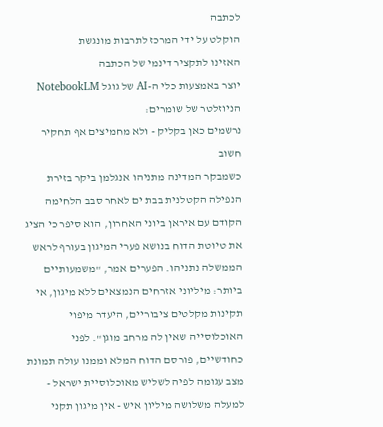לכתבה
הוקלט על ידי המרכז לתרבות מונגשת
האזינו לתקציר דינמי של הכתבה
יוצר באמצעות כלי ה-AI של גוגל NotebookLM
הניוזלטר של שומרים:
נרשמים כאן בקליק - ולא מחמיצים אף תחקיר חשוב
כשמבקר המדינה מתניהו אנגלמן ביקר בזירת הנפילה הקטלנית בבת ים לאחר סבב הלחימה הקודם עם איראן ביוני האחרון, הוא סיפר כי הציג את טיוטת הדוח בנושא פערי המיגון בעורף לראש הממשלה נתניהו. הפערים אמר, "משמעותיים ביותר: מיליוני אזרחים הנמצאים ללא מיגון, אי תקינות מקלטים ציבוריים, היעדר מיפוי האוכלוסייה שאין לה מרחב מוגן". לפני כחודשיים, פורסם הדוח המלא וממנו עולה תמונת מצב עגומה לפיה לשליש מאוכלוסיית ישראל - למעלה משלושה מיליון איש - אין מיגון תקני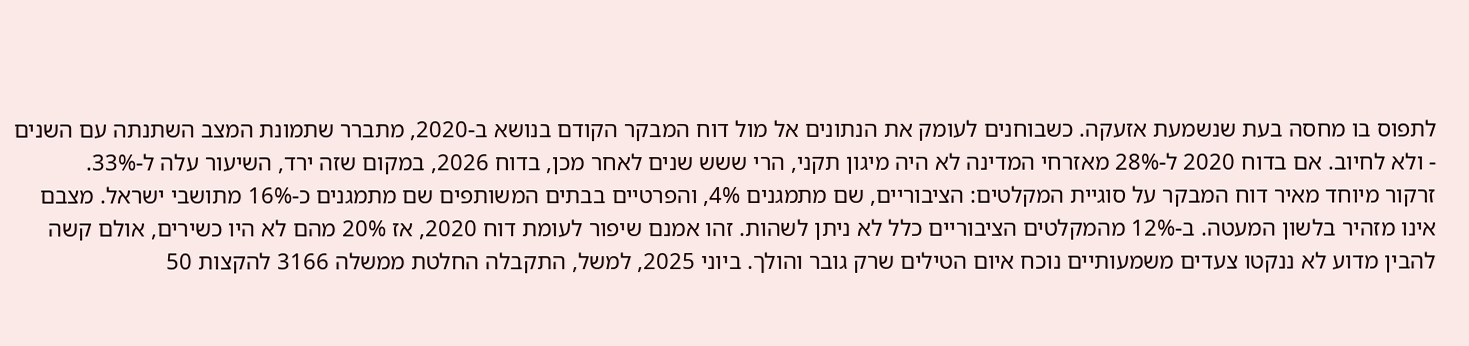לתפוס בו מחסה בעת שנשמעת אזעקה. כשבוחנים לעומק את הנתונים אל מול דוח המבקר הקודם בנושא ב-2020, מתברר שתמונת המצב השתנתה עם השנים - ולא לחיוב. אם בדוח 2020 ל-28% מאזרחי המדינה לא היה מיגון תקני, הרי ששש שנים לאחר מכן, בדוח 2026, במקום שזה ירד, השיעור עלה ל-33%.
זרקור מיוחד מאיר דוח המבקר על סוגיית המקלטים: הציבוריים, שם מתמגנים 4%, והפרטיים בבתים המשותפים שם מתמגנים כ-16% מתושבי ישראל. מצבם אינו מזהיר בלשון המעטה. ב-12% מהמקלטים הציבוריים כלל לא ניתן לשהות. זהו אמנם שיפור לעומת דוח 2020, אז 20% מהם לא היו כשירים, אולם קשה להבין מדוע לא ננקטו צעדים משמעותיים נוכח איום הטילים שרק גובר והולך. ביוני 2025, למשל, התקבלה החלטת ממשלה 3166 להקצות 50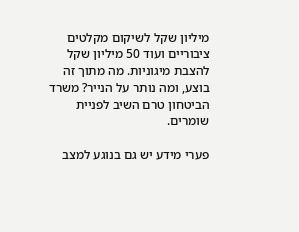מיליון שקל לשיקום מקלטים ציבוריים ועוד 50 מיליון שקל להצבת מיגוניות. מה מתוך זה בוצע, ומה נותר על הנייר? משרד הביטחון טרם השיב לפניית שומרים.

פערי מידע יש גם בנוגע למצב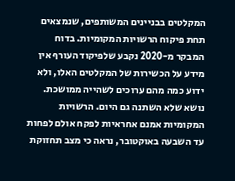המקלטים בבניינים המשותפים, שנמצאים תחת פיקוח הרשויות המקומיות. בדוח המבקר מ-2020 נקבע שלפיקוד העורף אין מידע על הכשירות של המקלטים האלו, ולא ידוע כמה מהם ערוכים לשהייה ממושכת. נושא שלא השתנה גם היום. הרשויות המקומיות אמנם אחראיות לפקח אולם לפחות עד השבעה באוקטובר, נראה כי מצב תחזוקת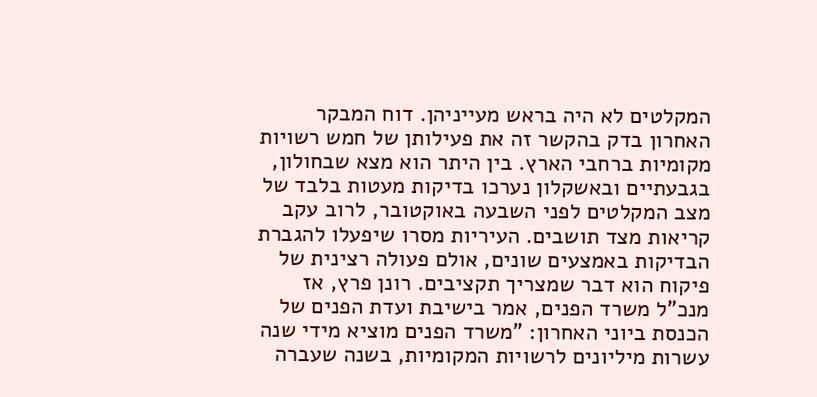המקלטים לא היה בראש מעייניהן. דוח המבקר האחרון בדק בהקשר זה את פעילותן של חמש רשויות מקומיות ברחבי הארץ. בין היתר הוא מצא שבחולון, בגבעתיים ובאשקלון נערכו בדיקות מעטות בלבד של מצב המקלטים לפני השבעה באוקטובר, לרוב עקב קריאות מצד תושבים. העיריות מסרו שיפעלו להגברת הבדיקות באמצעים שונים, אולם פעולה רצינית של פיקוח הוא דבר שמצריך תקציבים. רונן פרץ, אז מנכ"ל משרד הפנים, אמר בישיבת ועדת הפנים של הכנסת ביוני האחרון: "משרד הפנים מוציא מידי שנה עשרות מיליונים לרשויות המקומיות, בשנה שעברה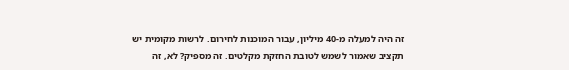זה היה למעלה מ-40 מיליון, עבור המוכנות לחירום. לרשות מקומית יש תקציב שאמור לשמש לטובת החזקת מקלטים. זה מספיק? לא, זה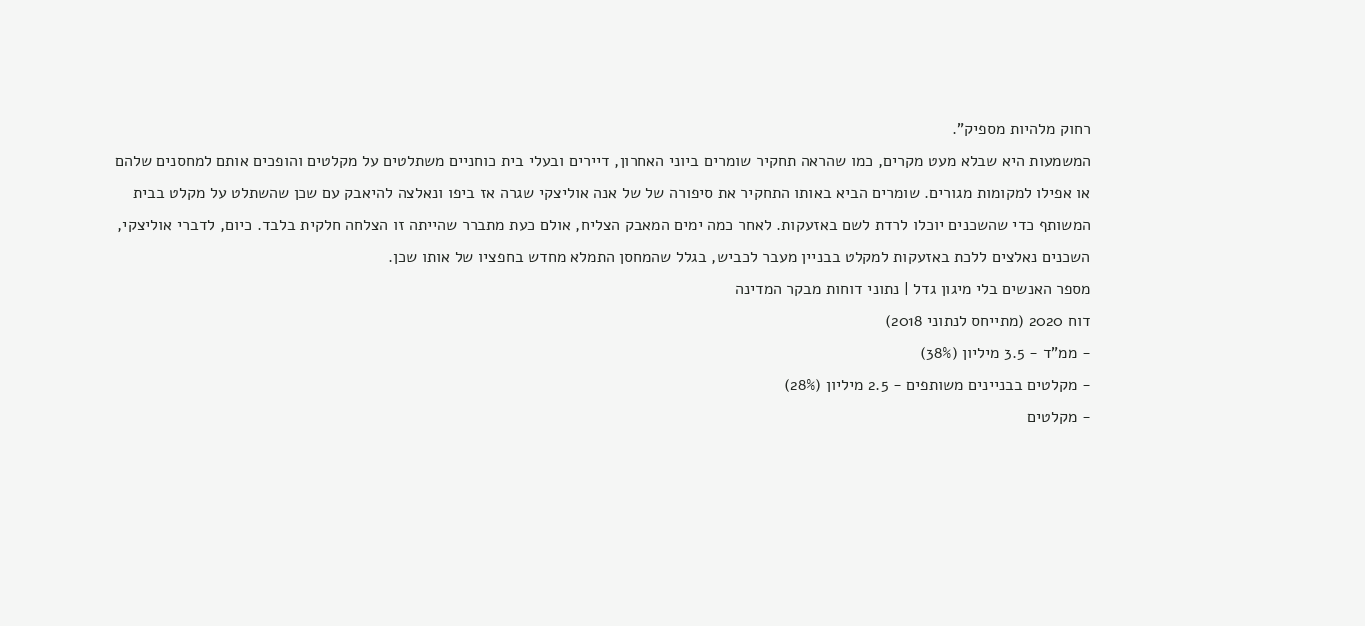רחוק מלהיות מספיק".
המשמעות היא שבלא מעט מקרים, כמו שהראה תחקיר שומרים ביוני האחרון, דיירים ובעלי בית כוחניים משתלטים על מקלטים והופכים אותם למחסנים שלהם או אפילו למקומות מגורים. שומרים הביא באותו התחקיר את סיפורה של של אנה אוליצקי שגרה אז ביפו ונאלצה להיאבק עם שכן שהשתלט על מקלט בבית המשותף כדי שהשכנים יוכלו לרדת לשם באזעקות. לאחר כמה ימים המאבק הצליח, אולם כעת מתברר שהייתה זו הצלחה חלקית בלבד. כיום, לדברי אוליצקי, השכנים נאלצים ללכת באזעקות למקלט בבניין מעבר לכביש, בגלל שהמחסן התמלא מחדש בחפציו של אותו שכן.
מספר האנשים בלי מיגון גדל | נתוני דוחות מבקר המדינה
דוח 2020 (מתייחס לנתוני 2018)
- ממ"ד - 3.5 מיליון (38%)
- מקלטים בבניינים משותפים - 2.5 מיליון (28%)
- מקלטים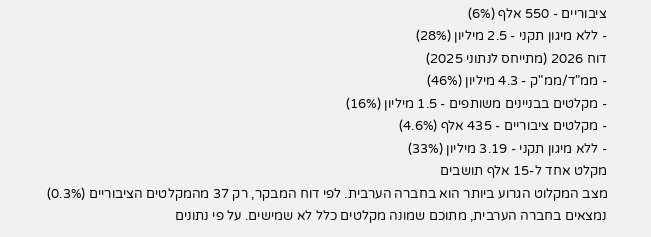ציבוריים - 550 אלף (6%)
- ללא מיגון תקני - 2.5 מיליון (28%)
דוח 2026 (מתייחס לנתוני 2025)
- ממ"ד/ממ"ק - 4.3 מיליון (46%)
- מקלטים בבניינים משותפים - 1.5 מיליון (16%)
- מקלטים ציבוריים - 435 אלף (4.6%)
- ללא מיגון תקני - 3.19 מיליון (33%)
מקלט אחד ל-15 אלף תושבים
מצב המקלוט הגרוע ביותר הוא בחברה הערבית. לפי דוח המבקר, רק 37 מהמקלטים הציבוריים (0.3%) נמצאים בחברה הערבית, מתוכם שמונה מקלטים כלל לא שמישים. על פי נתונים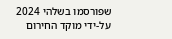שפורסמו בשלהי 2024 על-ידי מוקד החירום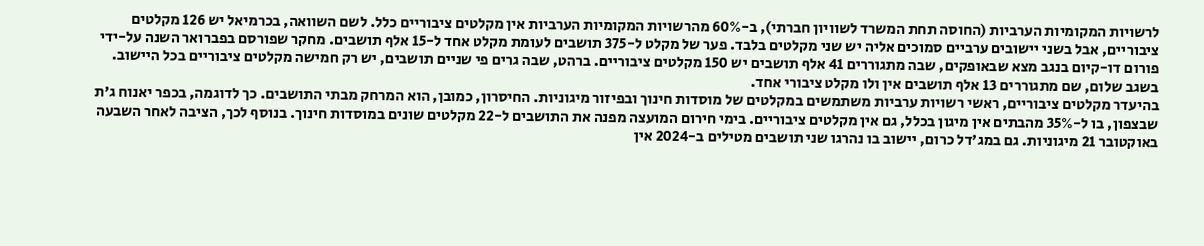לרשויות המקומיות הערביות (החוסה תחת המשרד לשוויון חברתי), ב-60% מהרשויות המקומיות הערביות אין מקלטים ציבוריים כלל. לשם השוואה, בכרמיאל יש 126 מקלטים ציבוריים, אבל בשני יישובים ערביים סמוכים אליה יש שני מקלטים בלבד. פער של מקלט ל-375 תושבים לעומת מקלט אחד ל-15 אלף תושבים. מחקר שפורסם בפברואר השנה על-ידי פורום דו-קיום בנגב מצא שבאופקים, שבה מתגוררים 41 אלף תושבים יש 150 מקלטים ציבוריים. ברהט, שבה גרים פי שניים תושבים, יש רק חמישה מקלטים ציבוריים בכל היישוב. בשגב שלום, שם מתגוררים 13 אלף תושבים אין ולו מקלט ציבורי אחד.
בהיעדר מקלטים ציבוריים, ראשי רשויות ערביות משתמשים במקלטים של מוסדות חינוך ובפיזור מיגוניות. החיסרון, כמובן, הוא המרחק מבתי התושבים. כך לדוגמה, בכפר יאנוח ג'ת שבצפון, בו ל-35% מהבתים אין מיגון בכלל, גם אין מקלטים ציבוריים. בימי חירום המועצה מפנה את התושבים ל-22 מקלטים שונים במוסדות חינוך. בנוסף לכך, הציבה לאחר השבעה באוקטובר 21 מיגוניות. גם במג'דל כרום, יישוב בו נהרגו שני תושבים מטילים ב-2024 אין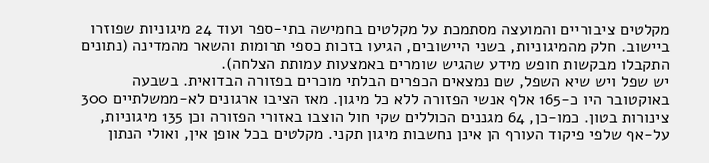מקלטים ציבוריים והמועצה מסתמכת על מקלטים בחמישה בתי-ספר ועוד 24 מיגוניות שפוזרו ביישוב. חלק מהמיגוניות, בשני היישובים, הגיעו בזכות כספי תרומות והשאר מהמדינה (נתונים התקבלו מבקשות חופש מידע שהגיש שומרים באמצעות עמותת הצלחה).
יש שפל ויש שיא השפל, שם נמצאים הכפרים הבלתי מוכרים בפזורה הבדואית. בשבעה באוקטובר היו כ-165 אלף אנשי הפזורה ללא כל מיגון. מאז הציבו ארגונים לא-ממשלתיים 300 צינורות בטון. כמו-כן, 64 מגננים הכוללים שקי חול הוצבו באזורי הפזורה וכן 135 מיגוניות, על-אף שלפי פיקוד העורף הן אינן נחשבות מיגון תקני. מקלטים בכל אופן אין, ואולי הנתון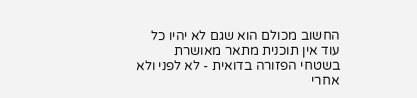החשוב מכולם הוא שגם לא יהיו כל עוד אין תוכנית מתאר מאושרת בשטחי הפזורה בדואית - לא לפני ולא אחרי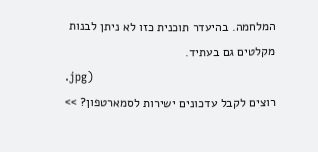המלחמה. בהיעדר תוכנית כזו לא ניתן לבנות מקלטים גם בעתיד.
.jpg)
רוצים לקבל עדכונים ישירות לסמארטפון? >>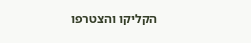הקליקו והצטרפו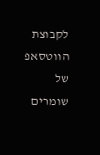לקבוצת הווטסאפ של שומרים